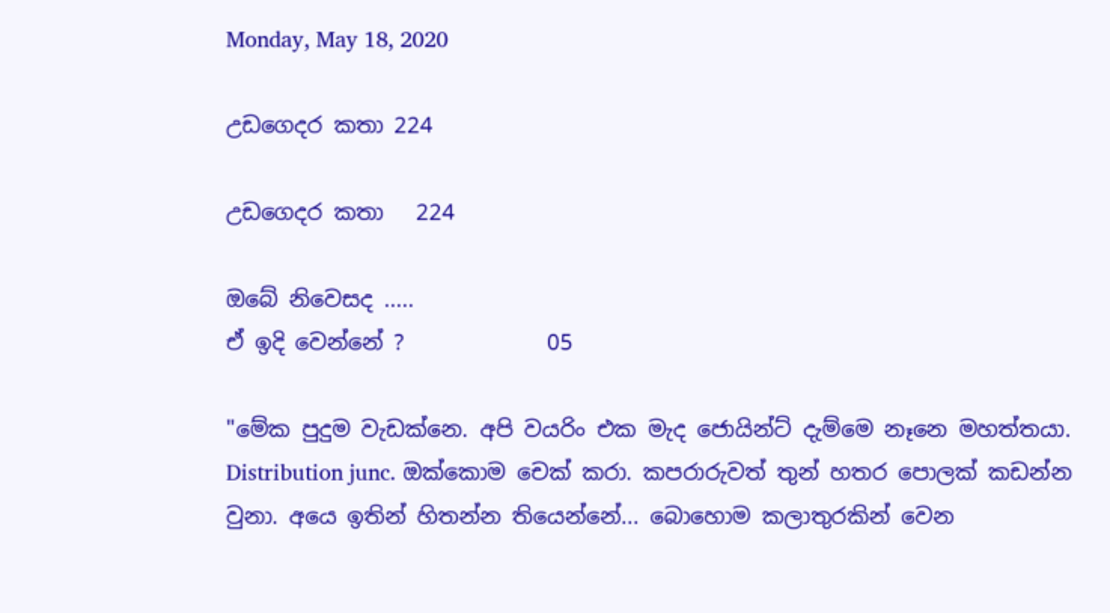Monday, May 18, 2020

උඩගෙදර කතා 224

උඩගෙදර කතා   224

ඔබේ නිවෙසද .....
ඒ ඉදි වෙන්නේ ?             05

"මේක පුදුම වැඩක්නෙ. අපි වයරිං එක මැද ජොයින්ට් දැම්මෙ නෑනෙ මහත්තයා. Distribution junc. ඔක්කොම චෙක් කරා. කපරාරුවත් තුන් හතර පොලක් කඩන්න වුනා. අයෙ ඉතින් හිතන්න තියෙන්නේ... බොහොම කලාතුරකින් වෙන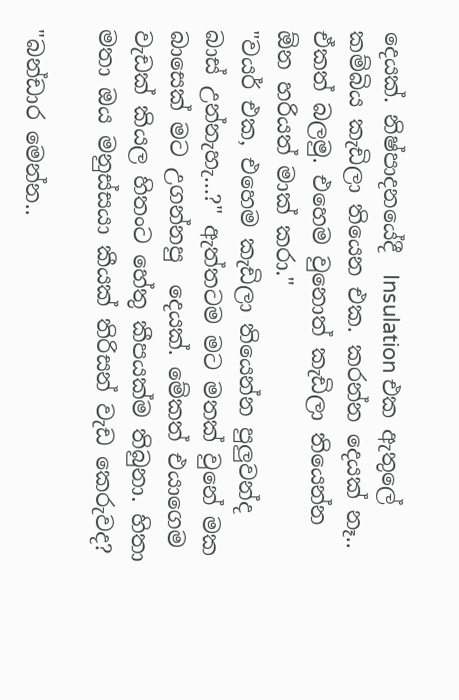දෙයක්. නිෂ්පාදනයේදී  Insulation එක ඇතුලේ කම්බිය කැඩිලා තියෙන එක. කරන්න දෙයක් නෑ.. ඒකත් බලමු. එහෙම වුනොත් කැඩිලා තියෙන්න ඕන හරියත් මාක් කරා."
"වයර් එක, එහෙම කැඩිලා තියෙන්න පුලුවන්ද බාස් උන්නැහැ...?" ඇත්තටම මට මතක් වුනේ මක බාසෙක් මට උගන්නපු  දෙයක්. මේකත් එයාගෙම වැඩක් කියල හිතංට හේතු කීපයක්ම තිබුනා. හිතා මතා ඔය මනුස්සයා කීයක් තිරිසන් වැඩ කෙරුවද?

"බන්ඩාර මෙන්න..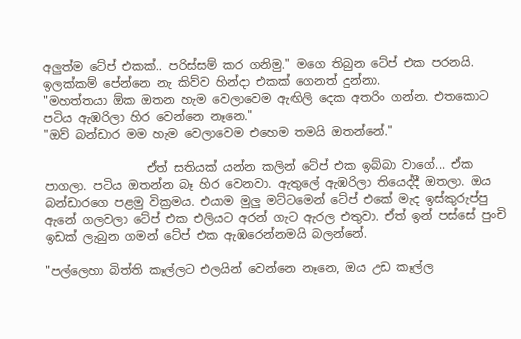අලුත්ම ටේප් එකක්.. පරිස්සම් කර ගනිමු." මගෙ තිබුන ටේප් එක පරනයි. ඉලක්කම් පේන්නෙ නැ කිව්ව හින්දා එකක් ගෙනත් දුන්නා.
"මහත්තයා ඕක ඔතන හැම වෙලාවෙම ඇඟිලි දෙක අතරිං ගන්න. එතකොට පටිය ඇඹරිලා හිර වෙන්නෙ නෑනෙ."
"ඔව් බන්ඩාර මම හැම වෙලාවෙම එහෙම තමයි ඔතන්නේ."

                 ඒත් සතියක් යන්න කලින් ටේප් එක ඉබ්බා වාගේ... ඒක පාගලා. පටිය ඔතන්න බෑ හිර වෙනවා. ඇතුලේ ඇඹරිලා තියෙද්දී ඔතලා. ඔය බන්ඩාරගෙ පළමු වික්‍රමය. එයාම මුලු මට්ටමෙන් ටේප් එකේ මැද ඉස්කුරුප්පු ඇනේ ගලවලා ටේප් එක එලියට අරන් ගැට ඇරල එතුවා. ඒත් ඉන් පස්සේ පුංචි ඉඩක් ලැබුන ගමන් ටේප් එක ඇඹරෙන්නමයි බලන්නේ.

"පල්ලෙහා බිත්ති කෑල්ලට එලයින් වෙන්නෙ නෑනෙ, ඔය උඩ කෑල්ල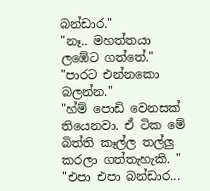බන්ඩාර."
"නෑ.. මහත්තයා ලඹේට ගත්තේ."
"පාරට එන්නකො බලන්න."
"හ්ම් පොඩි වෙනසක් තියෙනවා. ඒ ටික මේ බිත්ති කෑල්ල තල්ලු කරලා ගත්තැහැකි. "
"එපා එපා බන්ඩාර...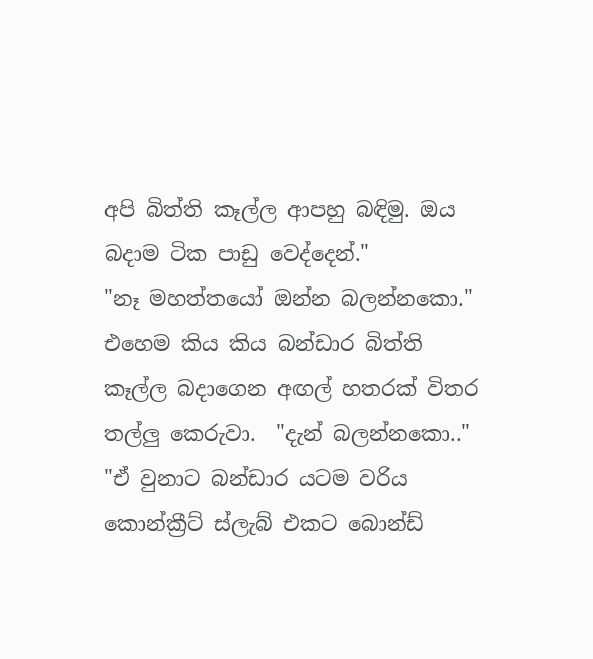අපි බිත්ති කෑල්ල ආපහු බඳිමු. ඔය බදාම ටික පාඩු වෙද්දෙන්."
"නෑ මහත්තයෝ ඔන්න බලන්නකො." එහෙම කිය කිය බන්ඩාර බිත්ති කෑල්ල බදාගෙන අඟල් හතරක් විතර තල්ලු කෙරුවා.  "දැන් බලන්නකො.."
"ඒ වුනාට බන්ඩාර යටම වරිය කොන්ක්‍රීට් ස්ලැබ් එකට බොන්ඩ්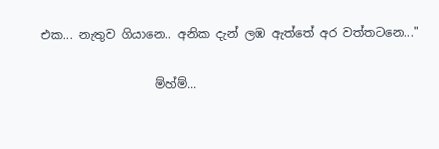එක... නැතුව ගියානෙ.. අනික දැන් ලඹ ඇත්තේ අර වත්තටනෙ..."

                   ම්හ්ම්...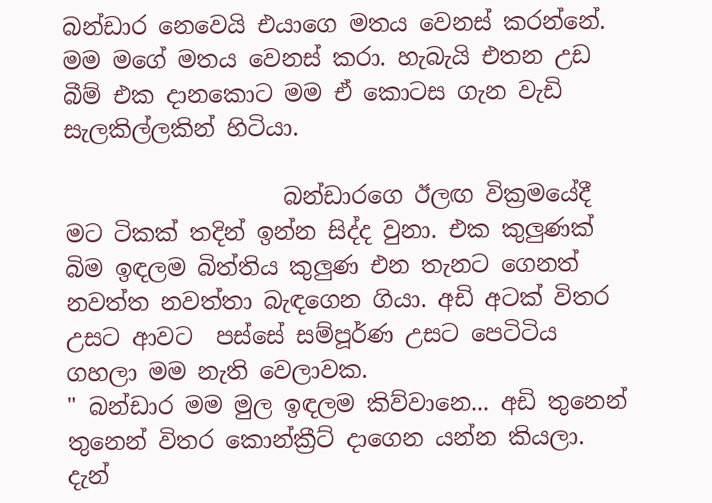බන්ඩාර නෙවෙයි එයාගෙ මතය වෙනස් කරන්නේ. මම මගේ මතය වෙනස් කරා. හැබැයි එතන උඩ බීම් එක දානකොට මම ඒ කොටස ගැන වැඩි සැලකිල්ලකින් හිටියා.

                   බන්ඩාරගෙ ඊලඟ වික්‍රමයේදී මට ටිකක් තදින් ඉන්න සිද්ද වුනා. එක කුලුණක් බිම ඉඳලම බිත්තිය කුලුණ එන තැනට ගෙනත් නවත්ත නවත්තා බැඳගෙන ගියා. අඩි අටක් විතර උසට ආවට  පස්සේ සම්පූර්ණ උසට පෙටිටිය ගහලා මම නැති වෙලාවක.
" බන්ඩාර මම මුල ඉඳලම කිව්වානෙ... අඩි තුනෙන් තුනෙන් විතර කොන්ක්‍රීට් දාගෙන යන්න කියලා. දැන්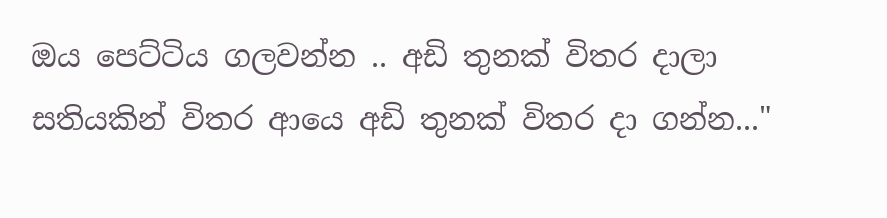ඔය පෙට්ටිය ගලවන්න .. අඩි තුනක් විතර දාලා සතියකින් විතර ආයෙ අඩි තුනක් විතර දා ගන්න..."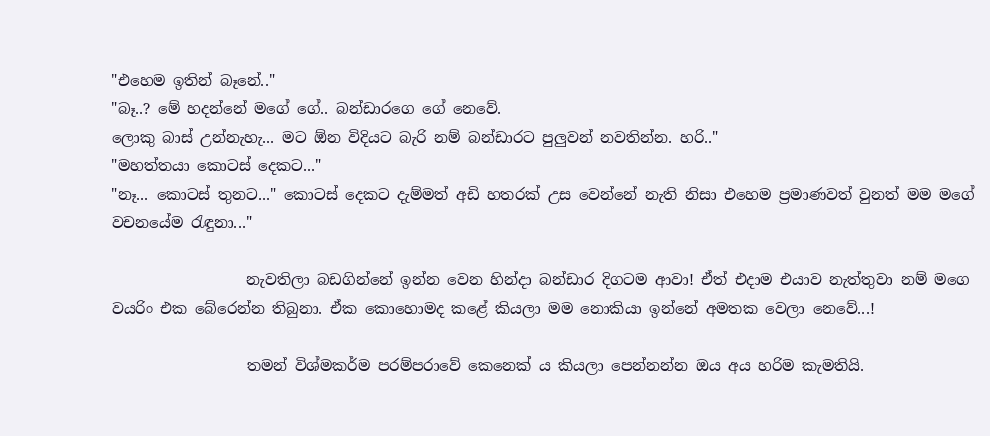"එහෙම ඉතින් බෑනේ.."
"බෑ..? මේ හදන්නේ මගේ ගේ.. බන්ඩාරගෙ ගේ නෙවේ.
ලොකු බාස් උන්නැහැ... මට ඕන විදියට බැරි නම් බන්ඩාරට පුලුවන් නවතින්න. හරි.."
"මහත්තයා කොටස් දෙකට..."
"නෑ... කොටස් තුනට..." කොටස් දෙකට දැම්මත් අඩි හතරක් උස වෙන්නේ නැති නිසා එහෙම ප්‍රමාණවත් වුනත් මම මගේ වචනයේම රැඳුනා..."

                  නැවතිලා බඩගින්නේ ඉන්න වෙන හින්දා බන්ඩාර දිගටම ආවා! ඒත් එදාම එයාව නැත්තුවා නම් මගෙ වයරිං එක බේරෙන්න තිබුනා. ඒක කොහොමද කළේ කියලා මම නොකියා ඉන්නේ අමතක වෙලා නෙවේ...!

                  තමන් විශ්මකර්ම පරම්පරාවේ කෙනෙක් ය කියලා පෙන්නන්න ඔය අය හරිම කැමතියි.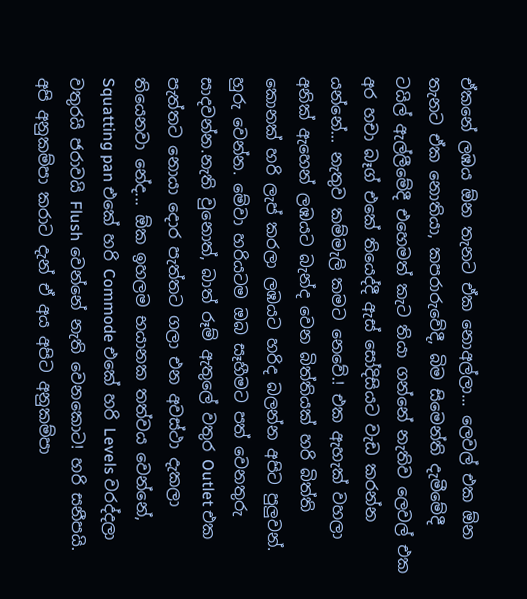ඒකනේ ලඹය ඕන තැනට ඒක නොඅල්ලා... ලෙවල් එක ඕන තැනට ඒක නොතියා, කපරාරුවේදී, බිම සිමෙන්ති දැමීමේදී  ටයිල් ඇල්ලීමේදී එහෙමත් කැට තියා ගන්නේ නැතිව ලෙවල් එක අර හචා බෑග් එකේ තියෙද්දී ඇස් සෝදිසියට වැඩ කරන්න යන්නේ... නැතුව කම්මැලි කමට නෙවේ.! එක ඇහැක් වහලා අනික් ඇහෙන් ලඹයට බැන්ද වෙන බිත්තියක් හරි බිත්ති කොනක් හරි ලැප් කරලා ලඹයට හරිද බලන්න අපිට පුලුවන්. හුරු වෙන්න. මේවා හරියටම ඔබ සෑහීමට පත් වෙනතුරු සාදවන්න.නැති වුනොත්, බාත් රූම් ඇතුලේ වතුර Outlet එක පැත්තට නොයා දොර පැත්තට ගලා එන අවස්ථා දැකලා තියෙනවා නේද... ඕක ඉහලම භයානක තත්වය වෙන්නේ, Squatting pan එකේ හරි Commode එකේ හරි Levels වරද්දලා වතුරයි ජරාවයි Flush වෙන්නේ නැති වෙනකොට! හරි සනීපයි. අපි අනුකම්පා කරාට දැන් ඒ අය අපිට අනුකම්පා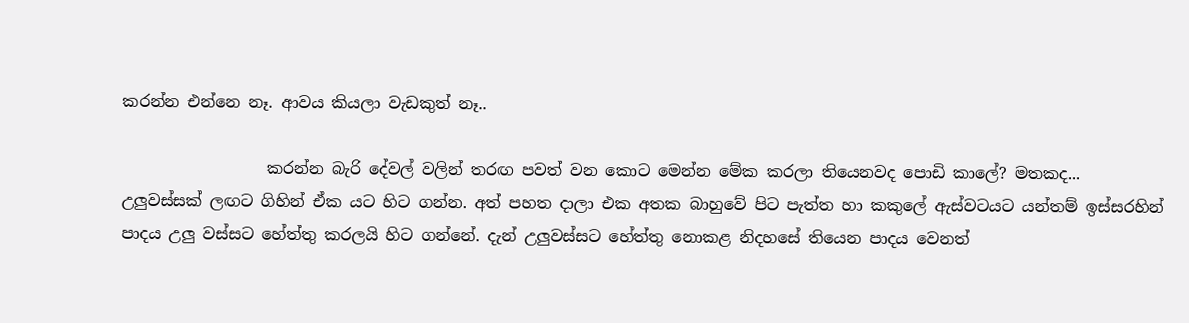කරන්න එන්නෙ නෑ. ආවය කියලා වැඩකුත් නෑ..

                  කරන්න බැරි දේවල් වලින් තරඟ පවත් වන කොට මෙන්න මේක කරලා තියෙනවද පොඩි කාලේ? මතකද... උලුවස්සක් ලඟට ගිහින් ඒක යට හිට ගන්න. අත් පහත දාලා එක අතක බාහුවේ පිට පැත්ත හා කකුලේ ඇස්වටයට යන්තම් ඉස්සරහින් පාදය උලු වස්සට හේත්තු කරලයි හිට ගන්නේ. දැන් උලුවස්සට හේත්තු නොකළ නිදහසේ තියෙන පාදය වෙනත්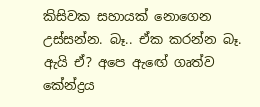කිසිවක සහායක් නොගෙන උස්සන්න. බෑ.. ඒක කරන්න බෑ. ඇයි ඒ? අපෙ ඇඟේ ගෘත්ව කේන්ද්‍රය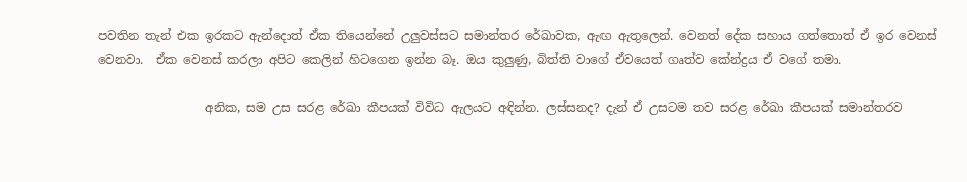පවතින තැන් එක ඉරකට ඇන්දොත් ඒක තියෙන්නේ උලුවස්සට සමාන්තර රේඛාවක, ඇඟ ඇතුලෙන්. වෙනත් දේක සහාය ගත්තොත් ඒ ඉර වෙනස් වෙනවා.  ඒක වෙනස් කරලා අපිට කෙලින් හිටගෙන ඉන්න බෑ. ඔය කුලුණු, බිත්ති වාගේ ඒවයෙත් ගෘත්ව කේන්ද්‍රය ඒ වගේ තමා.

                  අනික, සම උස සරළ රේඛා කීපයක් විවිධ ඇලයට අඳින්න. ලස්සනද? දැන් ඒ උසටම තව සරළ රේඛා කීපයක් සමාන්තරව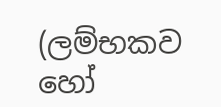(ලම්භකව හෝ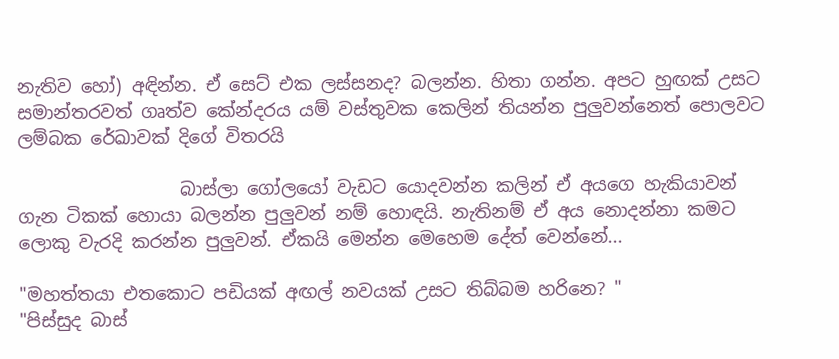නැතිව හෝ) අඳින්න. ඒ සෙට් එක ලස්සනද? බලන්න. හිතා ගන්න. අපට හුඟක් උසට සමාන්තරවත් ගෘත්ව කේන්දරය යම් වස්තුවක කෙලින් තියන්න පුලුවන්නෙත් පොලවට ලම්බක රේඛාවක් දිගේ විතරයි

                  බාස්ලා ගෝලයෝ වැඩට යොදවන්න කලින් ඒ අයගෙ හැකියාවන් ගැන ටිකක් හොයා බලන්න පුලුවන් නම් හොඳයි. නැතිනම් ඒ අය නොදන්නා කමට ලොකු වැරදි කරන්න පුලුවන්. ඒකයි මෙන්න මෙහෙම දේත් වෙන්නේ...

"මහත්තයා එතකොට පඩියක් අඟල් නවයක් උසට තිබ්බම හරිනෙ? "
"පිස්සුද බාස්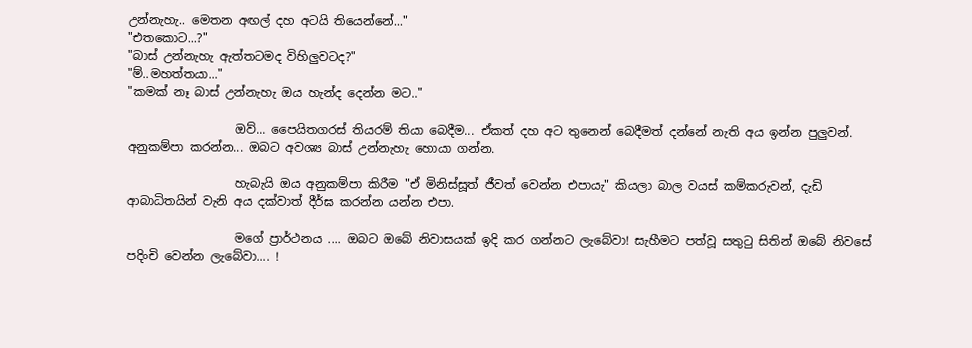උන්නැහැ.. මෙතන අඟල් දහ අටයි තියෙන්නේ..."
"එතකොට...?"
"බාස් උන්නැහැ ඇත්තටමද විහිලුවටද?"
"ම්..මහත්තයා..."
"කමක් නෑ බාස් උන්නැහැ ඔය හැන්ද දෙන්න මට.."

                  ඔව්... පෛයිතගරස් තියරම් තියා බෙදීම... ඒකත් දහ අට තුනෙන් බෙදීමත් දන්නේ නැති අය ඉන්න පුලුවන්. අනුකම්පා කරන්න... ඔබට අවශ්‍ය බාස් උන්නැහැ හොයා ගන්න.

                  හැබැයි ඔය අනුකම්පා කිරීම "ඒ මිනිස්සූත් ජීවත් වෙන්න එපායැ" කියලා බාල වයස් කම්කරුවන්, දැඩි ආබාධිතයින් වැනි අය දක්වාත් දීර්ඝ කරන්න යන්න එපා.

                  මගේ ප්‍රාර්ථනය .... ඔබට ඔබේ නිවාසයක් ඉදි කර ගන්නට ලැබේවා! සැහීමට පත්වූ සතුටු සිතින් ඔබේ නිවසේ පදිංචි වෙන්න ලැබේවා.... !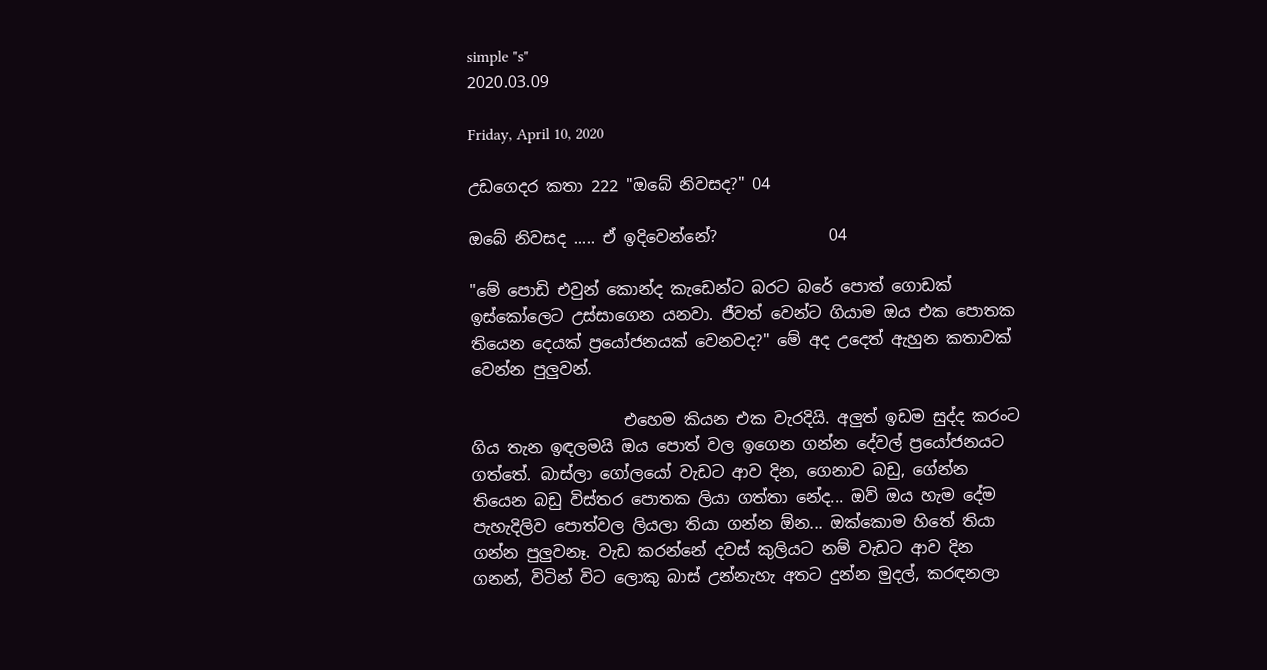simple "s"
2020.03.09

Friday, April 10, 2020

උඩගෙදර කතා 222 "ඔබේ නිවසද?" 04

ඔබේ නිවසද ..... ඒ ඉදිවෙන්නේ?              04

"මේ පොඩි එවුන් කොන්ද කැඩෙන්ට බරට බරේ පොත් ගොඩක් ඉස්කෝලෙට උස්සාගෙන යනවා. ජීවත් වෙන්ට ගියාම ඔය එක පොතක තියෙන දෙයක් ප්‍රයෝජනයක් වෙනවද?" මේ අද උදෙත් ඇහුන කතාවක් වෙන්න පුලුවන්.

                   එහෙම කියන එක වැරදියි. අලුත් ඉඩම සුද්ද කරංට ගිය තැන ඉඳලමයි ඔය පොත් වල ඉගෙන ගන්න දේවල් ප්‍රයෝජනයට ගත්තේ. බාස්ලා ගෝලයෝ වැඩට ආව දින, ගෙනාව බඩු, ගේන්න තියෙන බඩු විස්තර පොතක ලියා ගත්තා නේද... ඔව් ඔය හැම දේම පැහැදිලිව පොත්වල ලියලා තියා ගන්න ඕන... ඔක්කොම හිතේ තියා ගන්න පුලුවනෑ. වැඩ කරන්නේ දවස් කුලියට නම් වැඩට ආව දින ගනන්, විටින් විට ලොකු බාස් උන්නැහැ අතට දුන්න මුදල්, කරඳනලා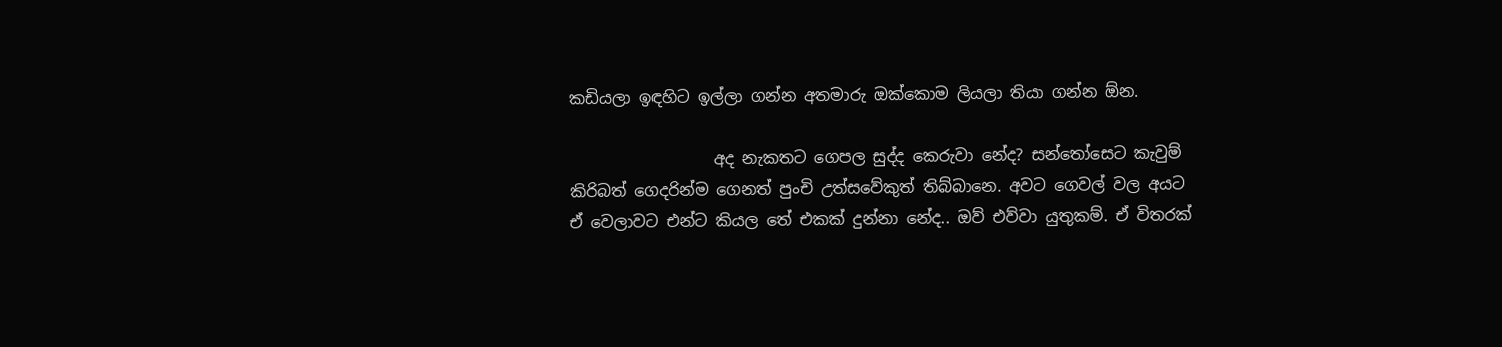කඩියලා ඉඳහිට ඉල්ලා ගන්න අතමාරු ඔක්කොම ලියලා තියා ගන්න ඕන.

                  අද නැකතට ගෙපල සුද්ද කෙරුවා නේද? සන්තෝසෙට කැවුම් කිරිබත් ගෙදරින්ම ගෙනත් පුංචි උත්සවේකුත් තිබ්බානෙ. අවට ගෙවල් වල අයට ඒ වෙලාවට එන්ට කියල තේ එකක් දුන්නා නේද.. ඔව් එව්වා යුතුකම්. ඒ විතරක්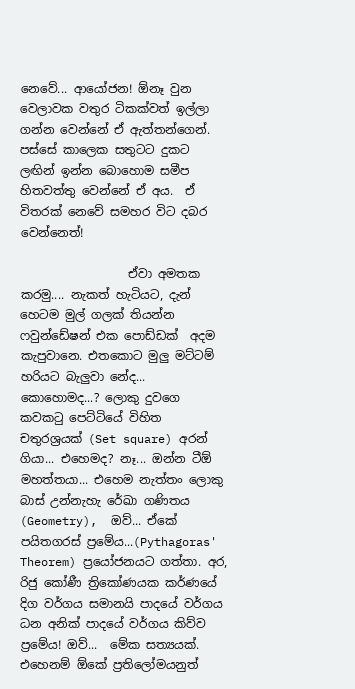නෙවේ... ආයෝජන! ඕනෑ වුන වෙලාවක වතුර ටිකක්වත් ඉල්ලා ගන්න වෙන්නේ ඒ ඇත්තන්ගෙන්. පස්සේ කාලෙක සතුටට දුකට ලඟින් ඉන්න බොහොම සමීප  හිතවත්තු වෙන්නේ ඒ අය.  ඒ විතරක් නෙවේ සමහර විට දබර වෙන්නෙත්!

                  ඒවා අමතක කරමු.... නැකත් හැටියට, දැන් හෙටම මුල් ගලක් තියන්න ෆවුන්ඩේෂන් එක පොඩ්ඩක්  අදම කැපුවානෙ. එතකොට මුලු මට්ටම් හරියට බැලුවා නේද... කොහොමද...? ලොකු දුවගෙ කවකටු පෙට්ටියේ විහිත චතුරශ්‍රයක් (Set square) අරන් ගියා... එහෙමද? නෑ... ඔන්න ටීඕ මහත්තයා... එහෙම නැත්තං ලොකු බාස් උන්නැහැ රේඛා ගණිතය (Geometry),  ඔව්... ඒකේ පයිතගරස් ප්‍රමේය...(Pythagoras' Theorem) ප්‍රයෝජනයට ගත්තා. අර, රිජු කෝණී ත්‍රිකෝණයක කර්ණයේ දිග වර්ගය සමානයි පාදයේ වර්ගය ධන අනික් පාදයේ වර්ගය කිව්ව ප්‍රමේය! ඔව්...  මේක සත්‍යයක්. එහෙනම් ඕකේ ප්‍රතිලෝමයනුත්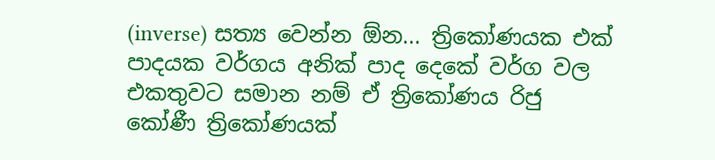(inverse) සත්‍ය වෙන්න ඕන... ත්‍රිකෝණයක එක් පාදයක වර්ගය අනික් පාද දෙකේ වර්ග වල එකතුවට සමාන නම් ඒ ත්‍රිකෝණය රිජු කෝණී ත්‍රිකෝණයක්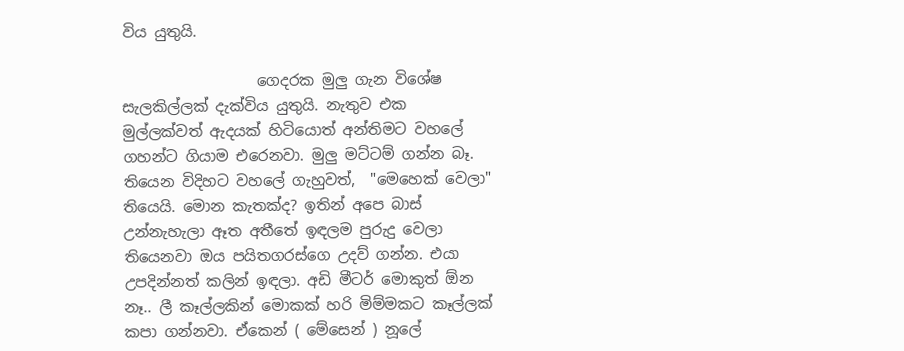විය යුතුයි.

                  ගෙදරක මුලු ගැන විශේෂ සැලකිල්ලක් දැක්විය යුතුයි. නැතුව එක මුල්ලක්වත් ඇදයක් හිටියොත් අන්තිමට වහලේ ගහන්ට ගියාම එරෙනවා. මුලු මට්ටම් ගන්න බෑ. තියෙන විදිහට වහලේ ගැහුවත්,  "මෙහෙක් වෙලා"  තියෙයි. මොන කැතක්ද? ඉතින් අපෙ බාස් උන්නැහැලා ඈත අතීතේ ඉඳලම පුරුදු වෙලා තියෙනවා ඔය පයිතගරස්ගෙ උදව් ගන්න. එයා උපදින්නත් කලින් ඉඳලා. අඩි මීටර් මොකුත් ඕන නෑ.. ලී කෑල්ලකින් මොකක් හරි මිම්මකට කෑල්ලක් කපා ගන්නවා. ඒකෙන් ( මේසෙන් ) නූලේ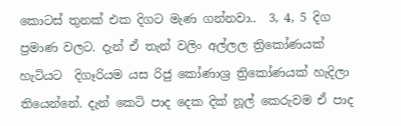කොටස් තුනක් එක දිගට මැණ ගන්නවා..  3, 4, 5 දිග ප්‍රමාණ වලට. දැන් ඒ තැන් වලිං අල්ලල ත්‍රිකෝණයක් හැටියට  දිගෑරියම යස රිජු කෝණාශ්‍ර ත්‍රිකෝණයක් හැදිලා තියෙන්නේ. දැන් කෙටි පාද දෙක දික් නූල් කෙරුවම ඒ පාද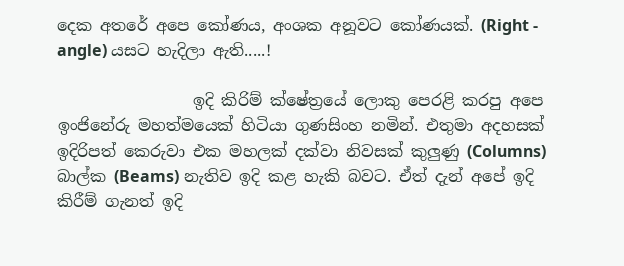දෙක අතරේ අපෙ කෝණය, අංශක අනූවට කෝණයක්. (Right - angle) යසට හැදිලා ඇති.....!

                 ඉදි කිරිම් ක්ෂේත්‍රයේ ලොකු පෙරළි කරපු අපෙ ඉංජිනේරු මහත්මයෙක් හිටියා ගුණසිංහ නමින්. එතුමා අදහසක් ඉදිරිපත් කෙරුවා එක මහලක් දක්වා නිවසක් කුලුණු (Columns) බාල්ක (Beams) නැතිව ඉදි කළ හැකි බවට. ඒත් දැන් අපේ ඉදි කිරීම් ගැනත් ඉදි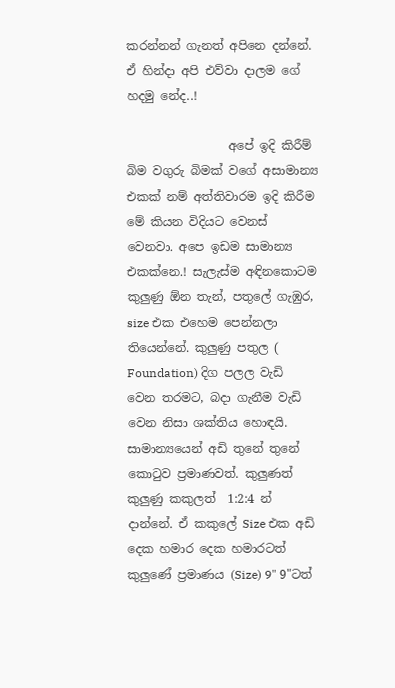කරන්නන් ගැනත් අපිනෙ දන්නේ. ඒ හින්දා අපි එව්වා දාලම ගේ හදමු නේද..!

                 අපේ ඉදි කිරීම් බිම වගුරු බිමක් වගේ අසාමාන්‍ය එකක් නම් අත්තිවාරම ඉදි කිරීම මේ කියන විදියට වෙනස් වෙනවා. අපෙ ඉඩම සාමාන්‍ය එකක්නෙ.! සැලැස්ම අඳිනකොටම කුලුණු ඕන තැන්, පතුලේ ගැඹුර, size එක එහෙම පෙන්නලා තියෙන්නේ. කුලුණු පතුල ( Foundation) දිග පලල වැඩි වෙන තරමට, බදා ගැනීම වැඩි වෙන නිසා ශක්තිය හොඳයි. සාමාන්‍යයෙන් අඩි තුනේ තුනේ කොටුව ප්‍රමාණවත්. කුලුණත් කුලුණු කකුලත්  1:2:4 න් දාන්නේ. ඒ කකුලේ Size එක අඩි දෙක හමාර දෙක හමාරටත් කුලුණේ ප්‍රමාණය (Size) 9" 9"ටත්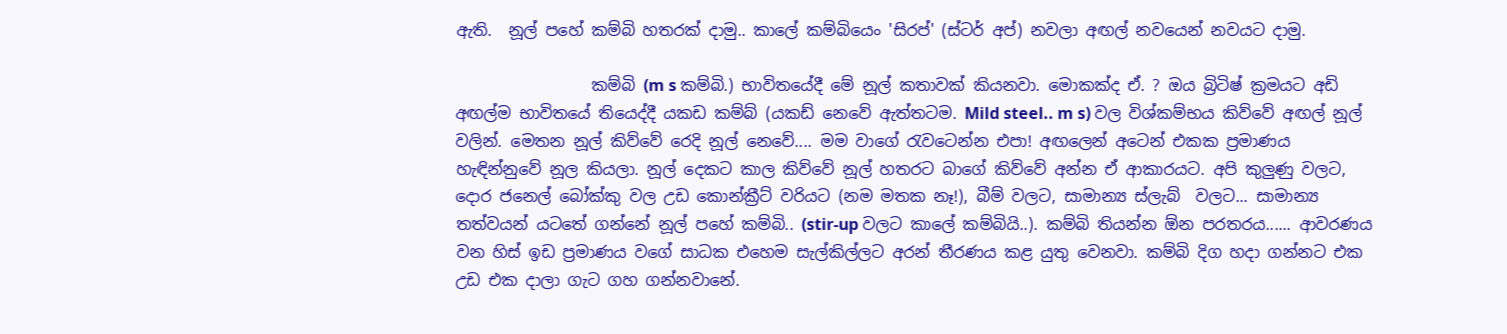ඇති.  නූල් පහේ කම්බි හතරක් දාමු.. කාලේ කම්බියෙං 'සිරප්' (ස්ටර් අප්) නවලා අඟල් නවයෙන් නවයට දාමු.

                 කම්බි (m s කම්බි.) භාවිතයේදී මේ නූල් කතාවක් කියනවා. මොකක්ද ඒ. ? ඔය බ්‍රිටිෂ් ක්‍රමයට අඩි අඟල්ම භාවිතයේ තියෙද්දී යකඩ කම්බ් (යකඩ් නෙවේ ඇත්තටම. Mild steel.. m s) වල විශ්කම්භය කිව්වේ අඟල් නූල් වලින්. මෙතන නූල් කිව්වේ රෙදි නූල් නෙවේ.... මම වාගේ රැවටෙන්න එපා! අඟලෙන් අටෙන් එකක ප්‍රමාණය හැඳින්නුවේ නූල කියලා. නූල් දෙකට කාල කිව්වේ නූල් හතරට බාගේ කිව්වේ අන්න ඒ ආකාරයට. අපි කුලුණු වලට, දොර ජනෙල් බෝක්කු වල උඩ කොන්ක්‍රීට් වරියට (නම මතක නෑ!), බීම් වලට, සාමාන්‍ය ස්ලැබ්  වලට... සාමාන්‍ය තත්වයන් යටතේ ගන්නේ නූල් පහේ කම්බි.. (stir-up වලට කාලේ කම්බියි..). කම්බි තියන්න ඕන පරතරය...... ආවරණය වන හිස් ඉඩ ප්‍රමාණය වගේ සාධක එහෙම සැල්කිල්ලට අරන් තීරණය කළ යුතු වෙනවා. කම්බි දිග හදා ගන්නට එක උඩ එක දාලා ගැට ගහ ගන්නවානේ.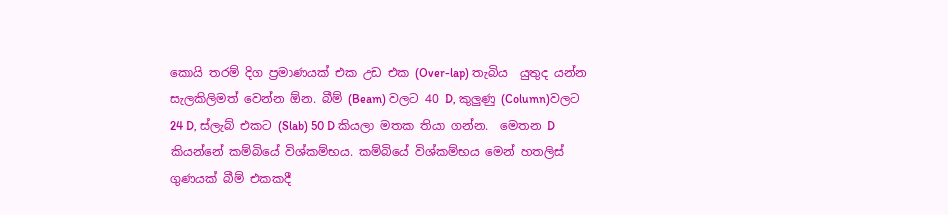කොයි තරම් දිග ප්‍රමාණයක් එක උඩ එක (Over-lap) තැබිය  යුතුද යන්න සැලකිලිමත් වෙන්න ඕන. බීම් (Beam) වලට 40 D, කුලුණු (Column)වලට 24 D, ස්ලැබ් එකට (Slab) 50 D කියලා මතක තියා ගන්න.  මෙතන D කියන්නේ කම්බියේ විශ්කම්භය. කම්බියේ විශ්කම්භය මෙන් හතලිස් ගුණයක් බීම් එකකදී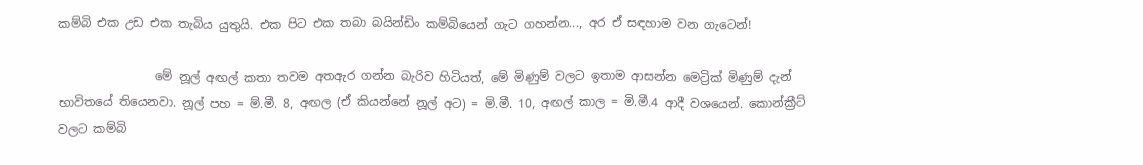කම්බි එක උඩ එක තැබිය යුතුයි. එක පිට එක තබා බයින්ඩිං කම්බියෙන් ගැට ගහන්න..., අර ඒ සඳහාම වන ගැටෙන්!

                මේ නූල් අඟල් කතා තවම අතඇර ගන්න බැරිව හිටියත්, මේ මිණුම් වලට ඉතාම ආසන්න මෙට්‍රික් මිණුම් දැන් භාවිතයේ තියෙනවා. නූල් පහ = ම්.මී. 8, අඟල (ඒ කියන්නේ නූල් අට) = මි.මී. 10, අඟල් කාල = මි.මී.4 ආදී වශයෙන්. කොන්ක්‍රීට් වලට කම්බි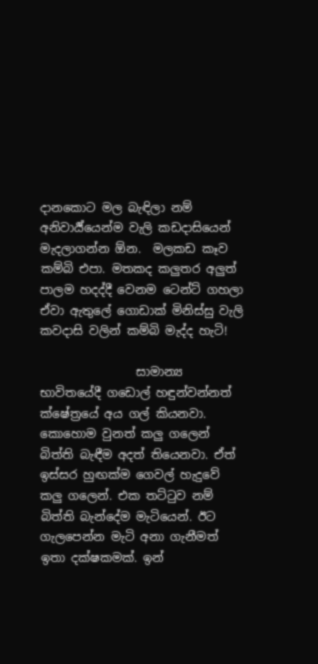දානකොට මල බැඳිලා නම් අනිවාර්‍ය්යෙන්ම වැලි කඩදාසියෙන් මැදලාගන්න ඕන.  මලකඩ කෑව කම්බි එපා. මතකද කලුතර අලුත් පාලම හදද්දී වෙනම ටෙන්ට් ගහලා ඒවා ඇතුලේ ගොඩාක් මිනිස්සු වැලි කවදාසි වලින් කම්බි මැද්ද හැටි!

                සාමාන්‍ය භාවිතයේදී ගඩොල් හඳුන්වන්නත් ක්ෂේත්‍රයේ අය ගල් කියනවා. කොහොම වුනත් කලු ගලෙන් බිත්ති බැඳීම අදත් තියෙනවා. ඒත් ඉස්සර හුඟක්ම ගෙවල් හැදුවේ කලු ගලෙන්. එක තට්ටුව නම් බිත්ති බැන්දේම මැටියෙන්. ඊට ගැලපෙන්න මැටි අනා ගැනීමත් ඉතා දක්ෂකමක්. ඉන්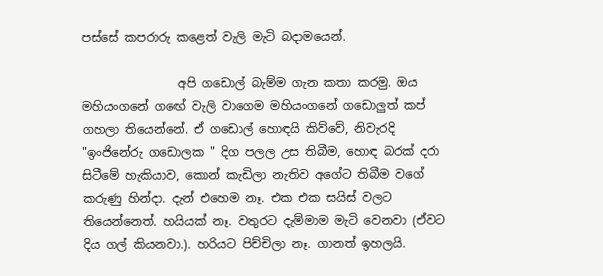පස්සේ කපරාරු කළෙත් වැලි මැටි බදාමයෙන්.

                අපි ගඩොල් බැම්ම ගැන කතා කරමු. ඔය මහියංගනේ ගඟේ වැලි වාගෙම මහියංගනේ ගඩොලුත් කප් ගහලා තියෙන්නේ. ඒ ගඩොල් හොඳයි කිව්වේ, නිවැරදි "ඉංජිනේරු ගඩොලක " දිග පලල උස තිබීම, හොඳ බරක් දරා සිටීමේ හැකියාව, කොන් කැඩිලා නැතිව අගේට තිබීම වගේ කරුණු හින්දා. දැන් එහෙම නෑ. එක එක සයිස් වලට තියෙන්නෙත්. හයියක් නෑ. වතුරට දැම්මාම මැටි වෙනවා (ඒවට දිය ගල් කියනවා.). හරියට පිච්චිලා නෑ. ගානත් ඉහලයි.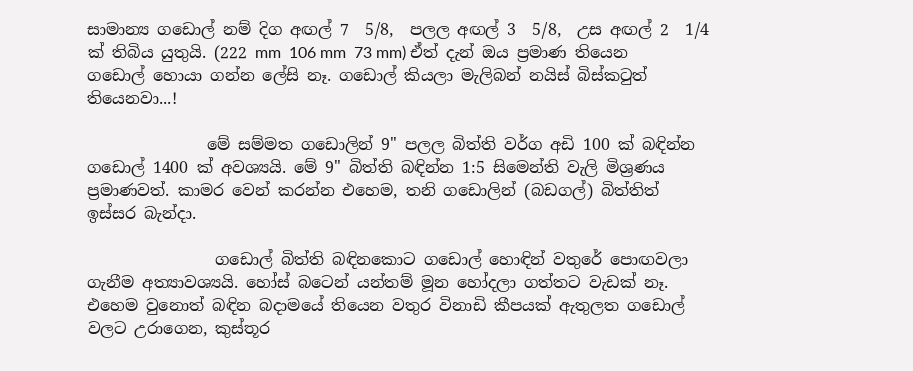සාමාන්‍ය ගඩොල් නම් දිග අඟල් 7  5/8,  පලල අඟල් 3  5/8,  උස අඟල් 2  1/4 ක් තිබිය යුතුයි. (222 mm  106 mm  73 mm) ඒත් දැන් ඔය ප්‍රමාණ තියෙන ගඩොල් හොයා ගන්න ලේසි නෑ. ගඩොල් කියලා මැලිබන් නයිස් බිස්කටුත් තියෙනවා...!

               මේ සම්මත ගඩොලින් 9" පලල බිත්ති වර්ග අඩි 100 ක් බඳින්න ගඩොල් 1400 ක් අවශ්‍යයි. මේ 9" බිත්ති බඳින්න 1:5 සිමෙන්ති වැලි මිශ්‍රණය ප්‍රමාණවත්. කාමර වෙන් කරන්න එහෙම, තනි ගඩොලින් (බඩගල්) බිත්තිත් ඉස්සර බැන්දා.

                ගඩොල් බිත්ති බඳිනකොට ගඩොල් හොඳින් වතුරේ පොඟවලා ගැනීම අත්‍යාවශ්‍යයි. හෝස් බටෙන් යන්තම් මූන හෝදලා ගත්තට වැඩක් නෑ. එහෙම වුනොත් බඳින බදාමයේ තියෙන වතුර විනාඩි කීපයක් ඇතුලත ගඩොල් වලට උරාගෙන, කුස්තූර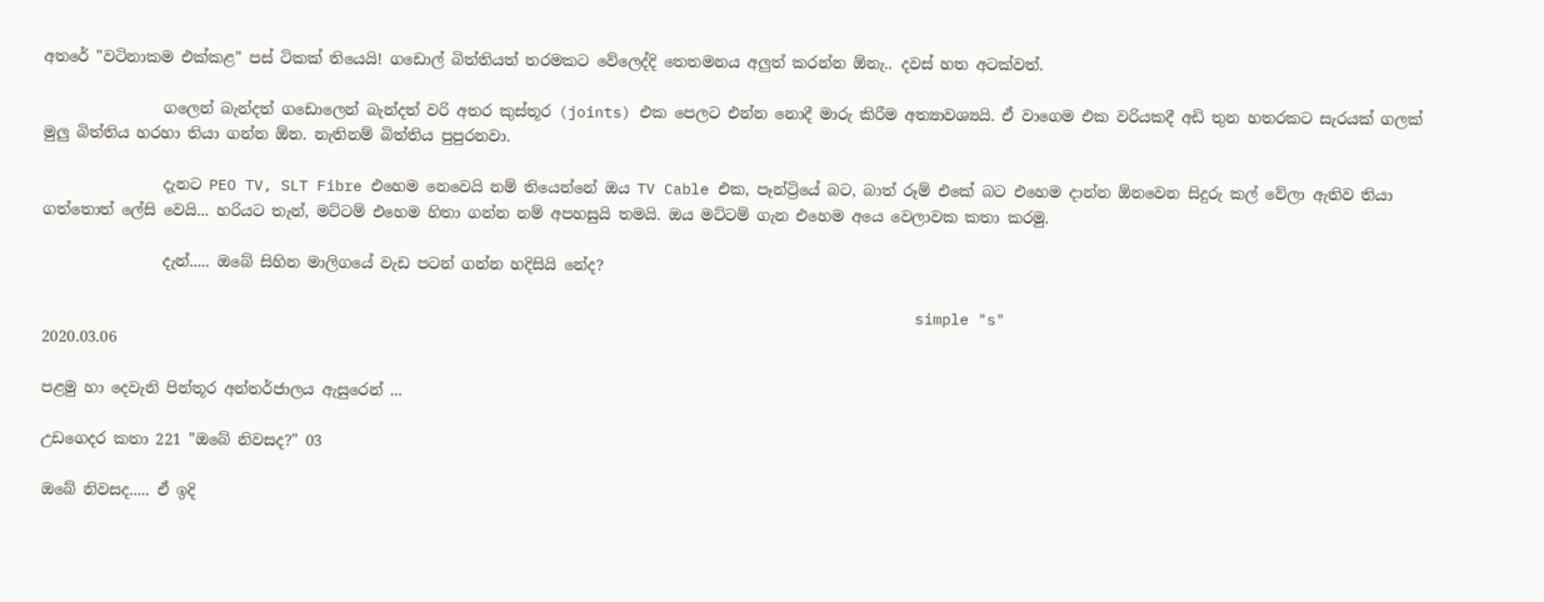අතරේ "වටිනාකම එක්කළ" පස් ටිකක් තියෙයි! ගඩොල් බිත්තියත් තරමකට වේලෙද්දි තෙතමනය අලුත් කරන්න ඕනැ.. දවස් හත අටක්වත්.

                ගලෙන් බැන්දත් ගඩොලෙන් බැන්දත් වරි අතර කුස්තූර (joints) එක පෙලට එන්න නොදී මාරු කිරීම අත්‍යාවශ්‍යයි. ඒ වාගෙම එක වරියකදී අඩි තුන හතරකට සැරයක් ගලක් මුලු බිත්තිය හරහා තියා ගන්න ඕන. නැතිනම් බිත්තිය පුපුරනවා.

                දැනට PEO TV, SLT Fibre එහෙම නෙවෙයි නම් තියෙන්නේ ඔය TV Cable එක, පෑන්ට්‍රියේ බට, බාත් රූම් එකේ බට එහෙම දාන්න ඕනවෙන සිදුරු කල් වේලා ඇතිව තියා ගත්තොත් ලේසි වෙයි... හරියට තැන්, මට්ටම් එහෙම හිතා ගන්න නම් අපහසුයි තමයි. ඔය මට්ටම් ගැන එහෙම අයෙ වෙලාවක කතා කරමු.

                දැන්..... ඔබේ සිහින මාලිගයේ වැඩ පටන් ගන්න හදිසියි නේද?

                                                                                                 simple "s"
2020.03.06

පළමු හා දෙවැනි පින්තූර අන්තර්ජාලය ඇසුරෙන් ...

උඩගෙදර කතා 221 "ඔබේ නිවසද?" 03

ඔබේ නිවසද..... ඒ ඉදි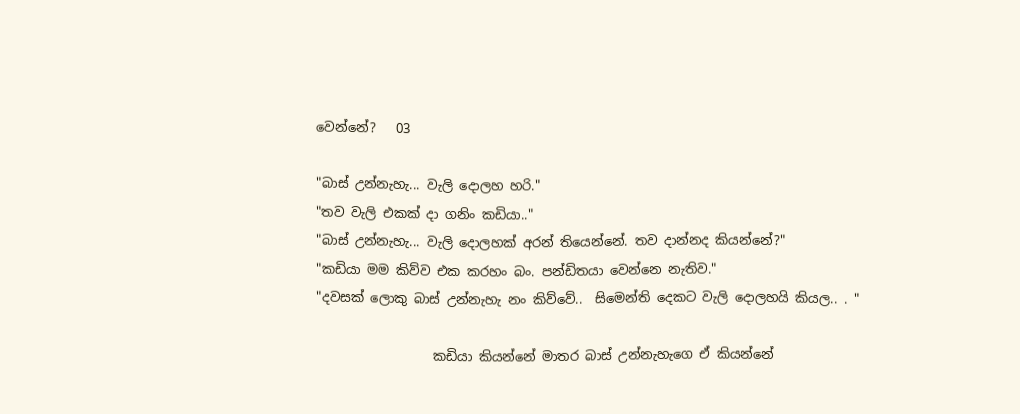වෙන්නේ?   03

"බාස් උන්නැහැ... වැලි දොලහ හරි."
"තව වැලි එකක් දා ගනිං කඩියා.."
"බාස් උන්නැහැ... වැලි දොලහක් අරන් තියෙන්නේ. තව දාන්නද කියන්නේ?"
"කඩියා මම කිව්ව එක කරහං බං. පන්ඩිතයා වෙන්නෙ නැතිව."
"දවසක් ලොකු බාස් උන්නැහැ නං කිව්වේ..  සිමෙන්ති දෙකට වැලි දොලහයි කියල.. . "

                  කඩියා කියන්නේ මාතර බාස් උන්නැහැගෙ ඒ කියන්නේ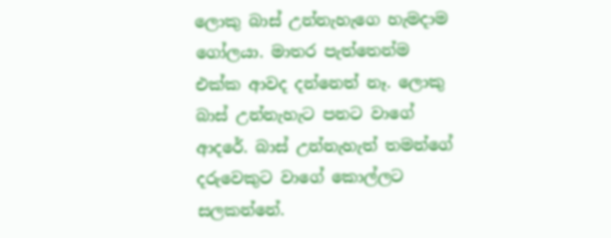ලොකු බාස් උන්නැහැගෙ හැමදාම ගෝලයා. මාතර පැත්තෙන්ම එක්ක ආවද දන්නෙත් නෑ. ලොකු බාස් උන්නැහැට පනට වාගේ ආදරේ. බාස් උන්නැහැත් තමන්ගේ දරුවෙකුට වාගේ කොල්ලට සලකන්නේ.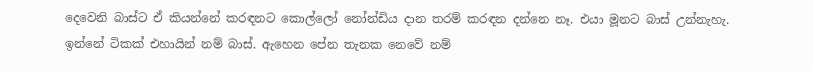දෙවෙනි බාස්ට ඒ කියන්නේ කරඳනට කොල්ලෝ නෝන්ඩිය දාන තරම් කරඳන දන්නෙ නෑ. එයා මූනට බාස් උන්නැහැ. ඉන්නේ ටිකක් එහායින් නම් බාස්. ඇහෙන පේන තැනක නෙවේ නම්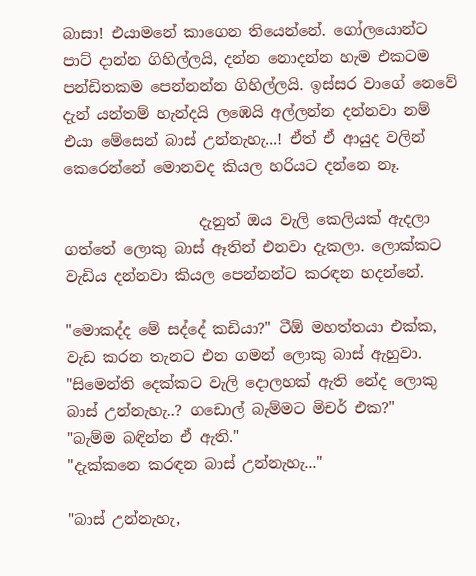බාසා! එයාමනේ කාගෙන තියෙන්නේ. ගෝලයොන්ට පාට් දාන්න ගිහිල්ලයි, දන්න නොදන්න හැම එකටම පන්ඩිතකම පෙන්නන්න ගිහිල්ලයි. ඉස්සර වාගේ නෙවේ දැන් යන්තම් හැන්දයි ලඹෙයි අල්ලන්න දන්නවා නම් එයා මේසෙන් බාස් උන්නැහැ...! ඒත් ඒ ආයුද වලින් කෙරෙන්නේ මොනවද කියල හරියට දන්නෙ නෑ.

                  දැනුත් ඔය වැලි කෙලියක් ඇදලා ගත්තේ ලොකු බාස් ඈතින් එනවා දැකලා. ලොක්කට වැඩිය දන්නවා කියල පෙන්නන්ට කරඳන හදන්නේ.

"මොකද්ද මේ සද්දේ කඩියා?" ටීඕ මහත්තයා එක්ක, වැඩ කරන තැනට එන ගමන් ලොකු බාස් ඇහුවා.
"සිමෙන්ති දෙක්කට වැලි දොලහක් ඇති නේද ලොකු බාස් උන්නැහැ..? ගඩොල් බැම්මට මිචර් එක?"
"බැම්ම බඳින්න ඒ ඇති."
"දැක්කනෙ කරඳන බාස් උන්නැහැ..."

"බාස් උන්නැහැ,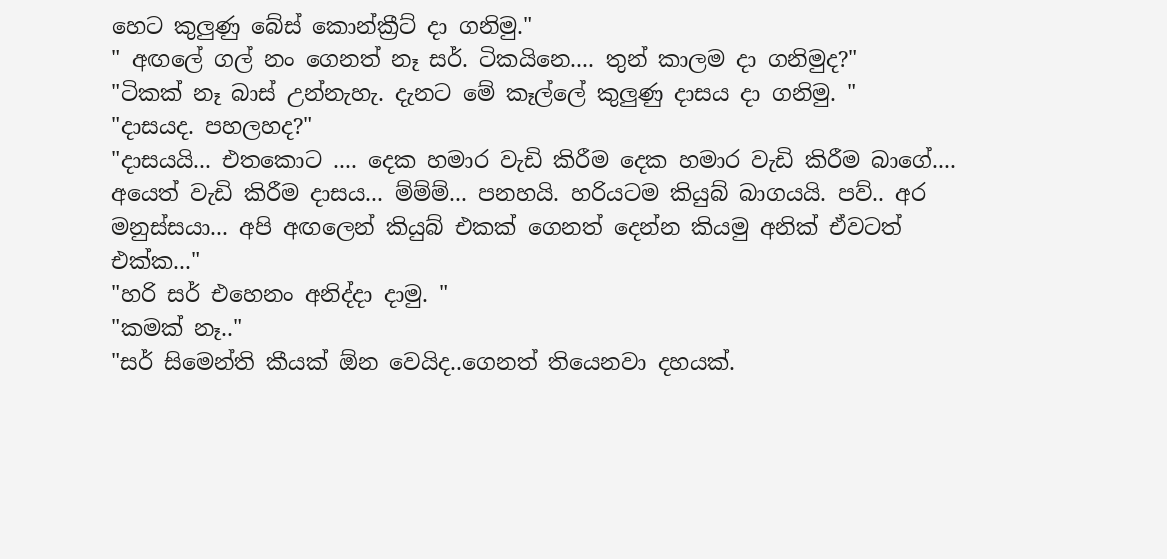හෙට කුලුණු බේස් කොන්ක්‍රීට් දා ගනිමු."
" අඟලේ ගල් නං ගෙනත් නෑ සර්. ටිකයිනෙ.... තුන් කාලම දා ගනිමුද?"
"ටිකක් නෑ බාස් උන්නැහැ. දැනට මේ කෑල්ලේ කුලුණු දාසය දා ගනිමු. "
"දාසයද. පහලහද?"
"දාසයයි... එතකොට .... දෙක හමාර වැඩි කිරීම දෙක හමාර වැඩි කිරීම බාගේ.... අයෙත් වැඩි කිරීම දාසය... ම්ම්ම්... පනහයි. හරියටම කියුබ් බාගයයි. පව්.. අර මනුස්සයා... අපි අඟලෙන් කියුබ් එකක් ගෙනත් දෙන්න කියමු අනික් ඒවටත් එක්ක..."
"හරි සර් එහෙනං අනිද්දා දාමු. "
"කමක් නෑ.."
"සර් සිමෙන්ති කීයක් ඕන වෙයිද..ගෙනත් තියෙනවා දහයක්.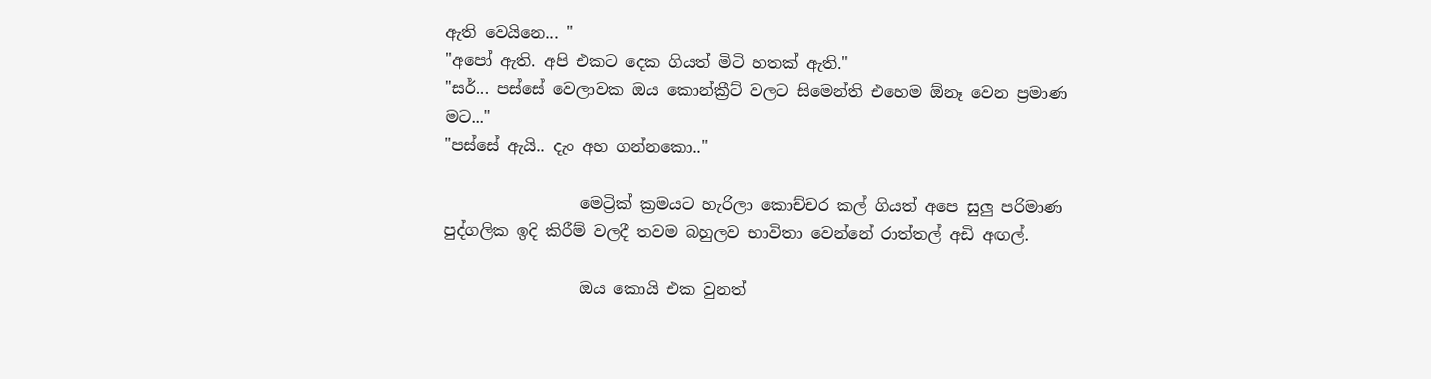ඇති වෙයිනෙ... "
"අපෝ ඇති. අපි එකට දෙක ගියත් මිටි හතක් ඇති."
"සර්... පස්සේ වෙලාවක ඔය කොන්ක්‍රීට් වලට සිමෙන්ති එහෙම ඕනෑ වෙන ප්‍රමාණ මට..."
"පස්සේ ඇයි.. දැං අහ ගන්නකො.."

                 මෙට්‍රික් ක්‍රමයට හැරිලා කොච්චර කල් ගියත් අපෙ සුලු පරිමාණ පුද්ගලික ඉදි කිරීම් වලදී තවම බහුලව භාවිතා වෙන්නේ රාත්තල් අඩි අඟල්.

                 ඔය කොයි එක වුනත්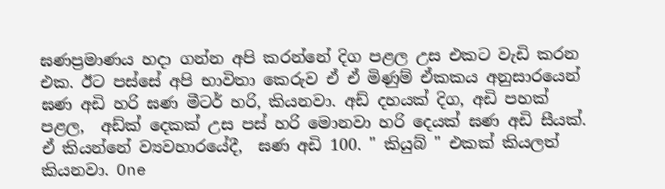ඝණප්‍රමාණය හදා ගන්න අපි කරන්නේ දිග පළල උස එකට වැඩි කරන එක. ඊට පස්සේ අපි භාවිතා කෙරුව ඒ ඒ මිණුම් ඒකකය අනුසාරයෙන් ඝණ අඩි හරි ඝණ මීටර් හරි, කියනවා. අඩ් දහයක් දිග, අඩි පහක් පළල,  අඩ්ක් දෙකක් උස පස් හරි මොනවා හරි දෙයක් ඝණ අඩි සීයක්. ඒ කියන්නේ ව්‍යවහාරයේදී,  ඝණ අඩි 100. " කියුබ් " එකක් කියලත් කියනවා. One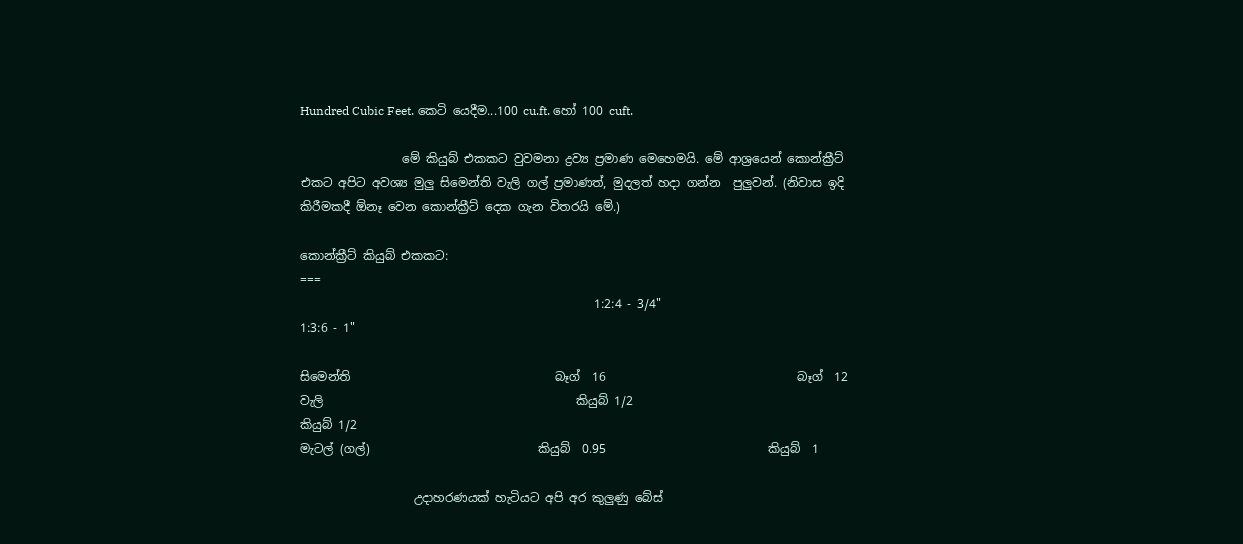Hundred Cubic Feet. කෙටි යෙදීම...100 cu.ft. හෝ 100 cuft.

                 මේ කියුබ් එකකට වුවමනා ද්‍රව්‍ය ප්‍රමාණ මෙහෙමයි. මේ ආශ්‍රයෙන් කොන්ක්‍රීට් එකට අපිට අවශ්‍ය මුලු සිමෙන්ති වැලි ගල් ප්‍රමාණත්, මුදලත් හදා ගන්න  පුලුවන්. (නිවාස ඉදි කිරීමකදී ඕනෑ වෙන කොන්ක්‍රීට් දෙක ගැන විතරයි මේ.)

කොන්ක්‍රීට් කියුබ් එකකට:
===
                                                 1:2:4 - 3/4"                            1:3:6 - 1"

සිමෙන්ති                                  බෑග්  16                                බෑග්  12
වැලි                                          කියුබ් 1/2                               කියුබ් 1/2
මැටල් (ගල්)                            කියුබ්  0.95                           කියුබ්  1

                   උදාහරණයක් හැටියට අපි අර කුලුණු බේස්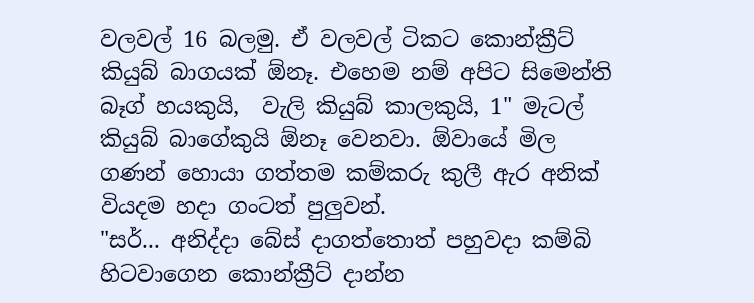වලවල් 16 බලමු. ඒ වලවල් ටිකට කොන්ක්‍රීට් කියුබ් බාගයක් ඕනෑ. එහෙම නම් අපිට සිමෙන්ති බෑග් හයකුයි,  වැලි කියුබ් කාලකුයි, 1" මැටල් කියුබ් බාගේකුයි ඕනෑ වෙනවා. ඕවායේ මිල ගණන් හොයා ගත්තම කම්කරු කුලී ඇර අනික් වියදම හදා ගංටත් පුලුවන්.
"සර්... අනිද්දා බේස් දාගත්තොත් පහුවදා කම්බි හිටවාගෙන කොන්ක්‍රීට් දාන්න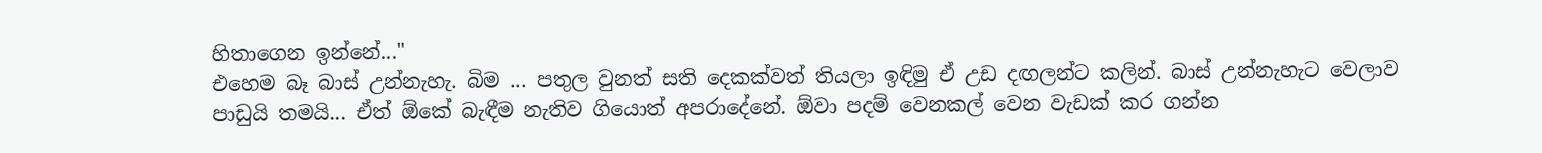හිතාගෙන ඉන්නේ..."
එහෙම බෑ බාස් උන්නැහැ. බිම ... පතුල වුනත් සති දෙකක්වත් තියලා ඉඳිමු ඒ උඩ දඟලන්ට කලින්. බාස් උන්නැහැට වෙලාව පාඩුයි තමයි... ඒත් ඕකේ බැඳීම නැතිව ගියොත් අපරාදේනේ. ඕවා පදම් වෙනකල් වෙන වැඩක් කර ගන්න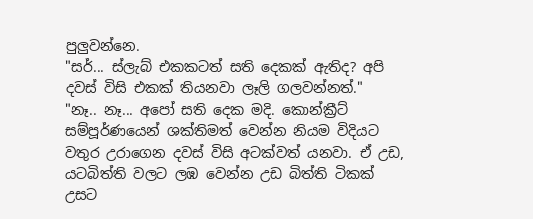පුලුවන්නෙ.
"සර්... ස්ලැබ් එකකටත් සති දෙකක් ඇතිද? අපි දවස් විසි එකක් තියනවා ලෑලි ගලවන්නත්."
"නෑ.. නෑ... අපෝ සති දෙක මදි. කොන්ක්‍රීට් සම්පූර්ණයෙන් ශක්තිමත් වෙන්න නියම විදියට වතුර උරාගෙන දවස් විසි අටක්වත් යනවා. ඒ උඩ, යටබිත්ති වලට ලඹ වෙන්න උඩ බිත්ති ටිකක් උසට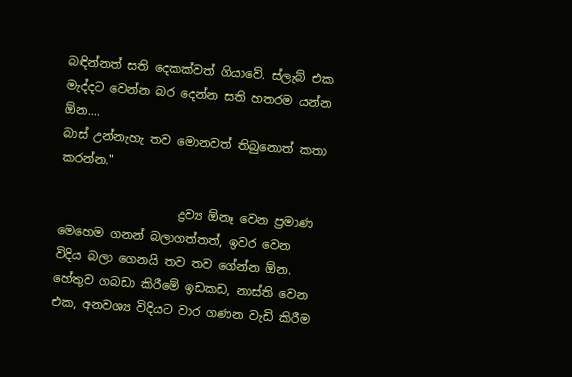බඳින්නත් සති දෙකක්වත් ගියාවේ. ස්ලැබ් එක මැද්දට වෙන්න බර දෙන්න සති හතරම යන්න ඕන....
බාස් උන්නැහැ තව මොනවත් තිබුනොත් කතා කරන්න."

                    ද්‍රව්‍ය ඕනෑ වෙන ප්‍රමාණ මෙහෙම ගනන් බලාගත්තත්, ඉවර වෙන විදිය බලා ගෙනයි තව තව ගේන්න ඕන. හේතුව ගබඩා කිරීමේ ඉඩකඩ, නාස්ති වෙන එක, අනවශ්‍ය විදියට වාර ගණන වැඩි කිරීම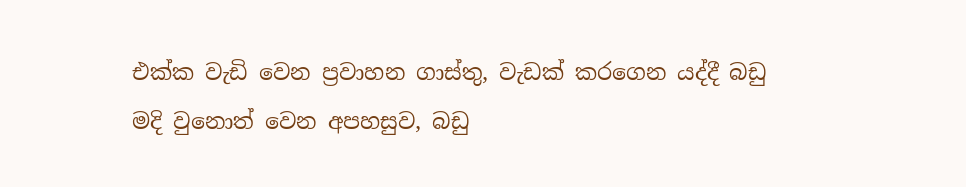එක්ක වැඩි වෙන ප්‍රවාහන ගාස්තු, වැඩක් කරගෙන යද්දී බඩු මදි වුනොත් වෙන අපහසුව, බඩු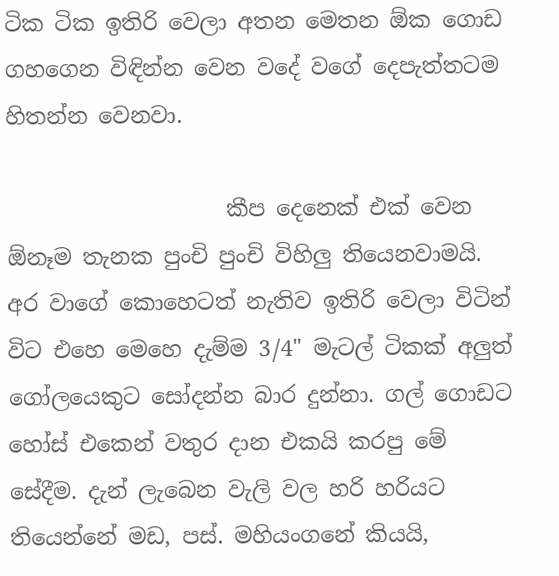ටික ටික ඉතිරි වෙලා අතන මෙතන ඕක ගොඩ ගහගෙන විඳින්න වෙන වදේ වගේ දෙපැත්තටම හිතන්න වෙනවා.

                    කීප දෙනෙක් එක් වෙන ඕනෑම තැනක පුංචි පුංචි විහිලු තියෙනවාමයි. අර වාගේ කොහෙටත් නැතිව ඉතිරි වෙලා විටින් විට එහෙ මෙහෙ දැම්ම 3/4" මැටල් ටිකක් අලුත් ගෝලයෙකුට සෝදන්න බාර දුන්නා. ගල් ගොඩට හෝස් එකෙන් වතුර දාන එකයි කරපු මේ සේදීම. දැන් ලැබෙන වැලි වල හරි හරියට තියෙන්නේ මඩ, පස්. මහියංගනේ කියයි,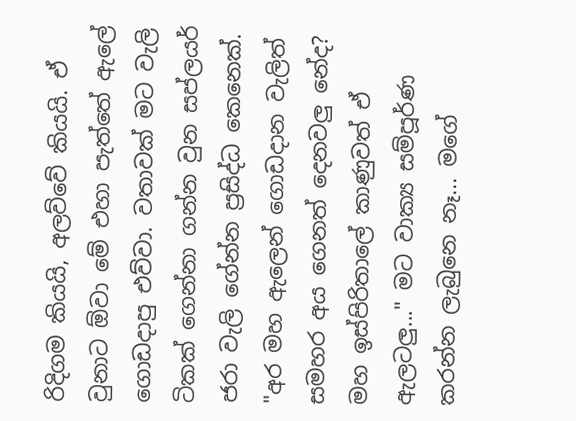රිදිගම කියයි, අලව්වේ කියයි. ඒ වුනාට ඕවා මේ එහා පැත්තේ ඇලේ ගොඩදාපු එව්වා. වතාවක් මට වැලි ටිකක් ගෙන්නා ගන්න වුන සප්ලයර් ජරා වැලි ගේන්න ප්‍රසිද්ධ කෙනෙක්.
"අර මහ ඇලෙන් ගොඩදාන වැලිත් සමහර අය ගෙනත් දෙනවලු නේද? මහ ඉස්පිරිතාලේ කාණුවත් ඒ ඇලටලු..." මට වාක්‍ය සම්පූර්ණ කරන්න ලැබුනෙ නෑ... මගේ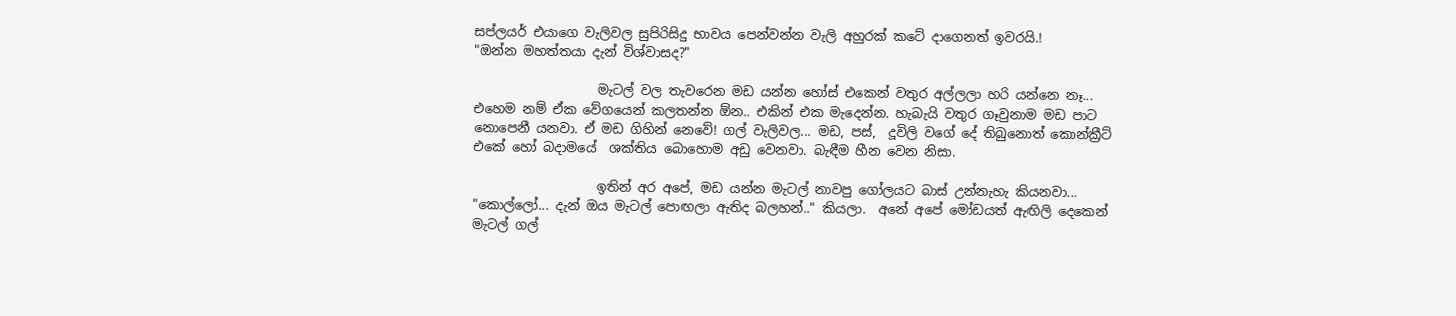සප්ලයර් එයාගෙ වැලිවල සුපිරිසිදු භාවය පෙන්වන්න වැලි අහුරක් කටේ දාගෙනත් ඉවරයි.!
"ඔන්න මහත්තයා දැන් විශ්වාසද?"

                   මැටල් වල තැවරෙන මඩ යන්න හෝස් එකෙන් වතුර අල්ලලා හරි යන්නෙ නෑ... එහෙම නම් ඒක වේගයෙන් කලතන්න ඕන.. එකින් එක මැදෙන්න. හැබැයි වතුර ගෑවුනාම මඩ පාට නොපෙනී යනවා. ඒ මඩ ගිහින් නෙවේ! ගල් වැලිවල... මඩ, පස්,  දූවිලි වගේ දේ තිබුනොත් කොන්ක්‍රීට් එකේ හෝ බදාමයේ  ශක්තිය බොහොම අඩු වෙනවා. බැඳීම හීන වෙන නිසා.

                   ඉතින් අර අපේ, මඩ යන්න මැටල් නාවපු ගෝලයට බාස් උන්නැහැ කියනවා...
"කොල්ලෝ... දැන් ඔය මැටල් පොඟලා ඇතිද බලහන්.." කියලා.  අනේ අපේ මෝඩයත් ඇඟිලි දෙකෙන් මැටල් ගල්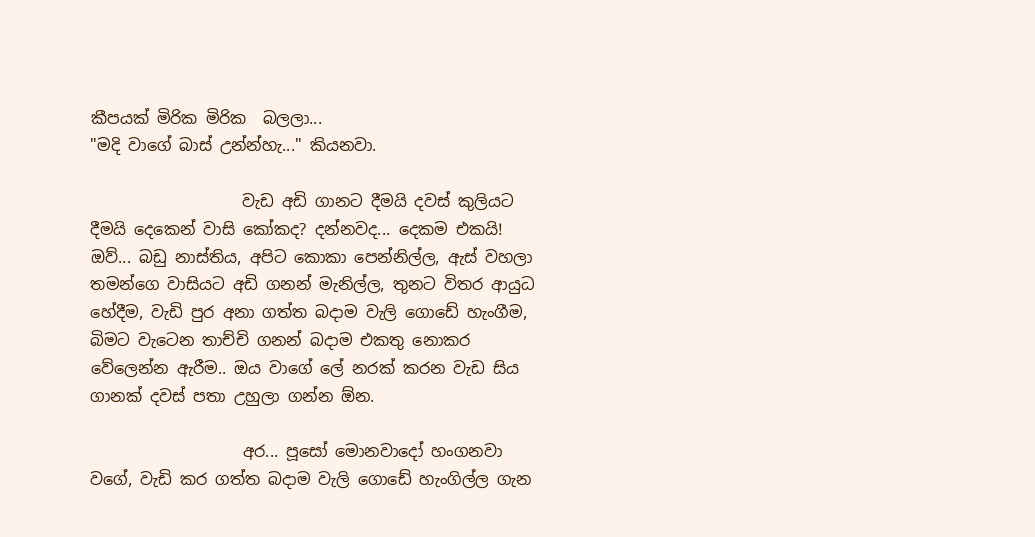කීපයක් මිරික මිරික  බලලා...
"මදි වාගේ බාස් උන්න්හැ..." කියනවා.

                   වැඩ අඩි ගානට දීමයි දවස් කුලියට දීමයි දෙකෙන් වාසි කෝකද? දන්නවද... දෙකම එකයි! ඔව්... බඩු නාස්තිය, අපිට කොකා පෙන්නිල්ල, ඇස් වහලා තමන්ගෙ වාසියට අඩි ගනන් මැනිල්ල, තුනට විතර ආයුධ හේදීම, වැඩි පුර අනා ගත්ත බදාම වැලි ගොඩේ හැංගීම, බිමට වැටෙන තාච්චි ගනන් බදාම එකතු නොකර වේලෙන්න ඇරීම.. ඔය වාගේ ලේ නරක් කරන වැඩ සිය ගානක් දවස් පතා උහුලා ගන්න ඕන.

                   අර... පූසෝ මොනවාදෝ හංගනවා වගේ, වැඩි කර ගත්ත බදාම වැලි ගොඩේ හැංගිල්ල ගැන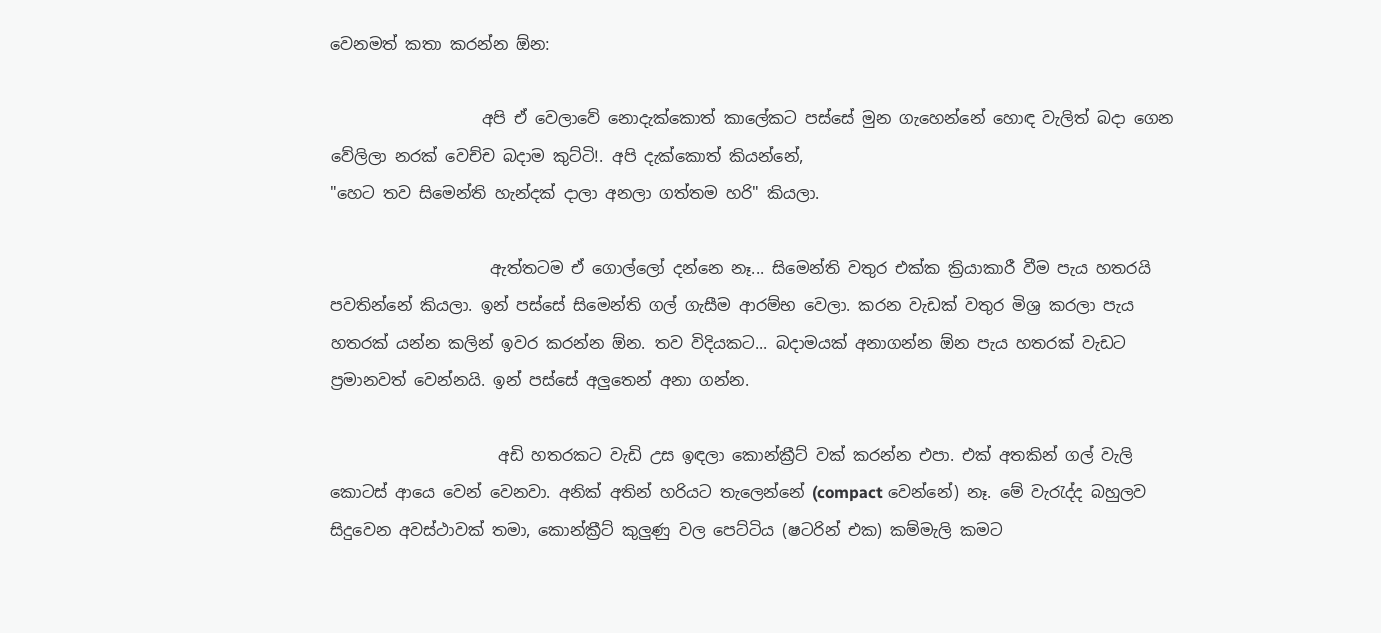වෙනමත් කතා කරන්න ඕන:

                   අපි ඒ වෙලාවේ නොදැක්කොත් කාලේකට පස්සේ මුන ගැහෙන්නේ හොඳ වැලිත් බදා ගෙන වේලිලා නරක් වෙච්ච බදාම කුට්ටි!. අපි දැක්කොත් කියන්නේ,
"හෙට තව සිමෙන්ති හැන්දක් දාලා අනලා ගත්තම හරි" කියලා.

                    ඇත්තටම ඒ ගොල්ලෝ දන්නෙ නෑ... සිමෙන්ති වතුර එක්ක ක්‍රියාකාරී වීම පැය හතරයි පවතින්නේ කියලා. ඉන් පස්සේ සිමෙන්ති ගල් ගැසීම ආරම්භ වෙලා. කරන වැඩක් වතුර මිශ්‍ර කරලා පැය හතරක් යන්න කලින් ඉවර කරන්න ඕන. තව විදියකට... බදාමයක් අනාගන්න ඕන පැය හතරක් වැඩට ප්‍රමානවත් වෙන්නයි. ඉන් පස්සේ අලුතෙන් අනා ගන්න.

                     අඩි හතරකට වැඩි උස ඉඳලා කොන්ක්‍රීට් වක් කරන්න එපා. එක් අතකින් ගල් වැලි කොටස් ආයෙ වෙන් වෙනවා. අනික් අතින් හරියට තැලෙන්නේ (compact වෙන්නේ) නෑ. මේ වැරැද්ද බහුලව සිදුවෙන අවස්ථාවක් තමා, කොන්ක්‍රීට් කුලුණු වල පෙට්ටිය (ෂටරින් එක) කම්මැලි කමට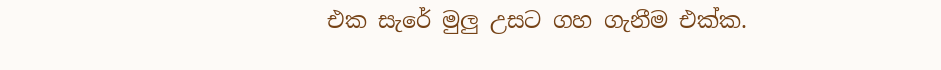එක සැරේ මුලු උසට ගහ ගැනීම එක්ක.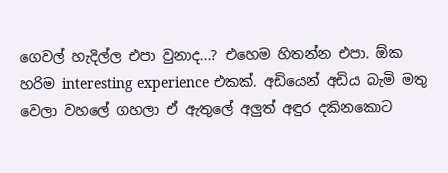ගෙවල් හැදිල්ල එපා වුනාද...? එහෙම හිතන්න එපා. ඕක හරිම interesting experience එකක්. අඩියෙන් අඩිය බැමි මතු වෙලා වහලේ ගහලා ඒ ඇතුලේ අලුත් අඳුර දකිනකොට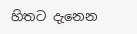හිතට දැනෙන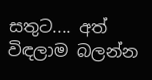සතුට.... අත් විඳලාම බලන්න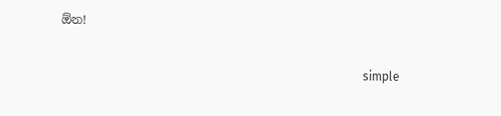ඕන!

                                                                                                     simple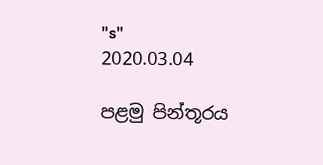"s"
2020.03.04

පළමු පින්තූරය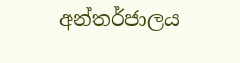අන්තර්ජාලය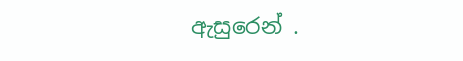ඇසුරෙන් .